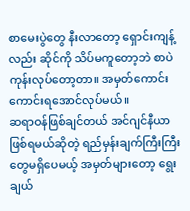စာမေးပွဲတွေ နီးလာတော့ ရှောင်းကျန့်လည်း ဆိုင်ကို သိပ်မကူတော့ဘဲ စာပဲကုန်းလုပ်တော့တာ။ အမှတ်ကောင်းကောင်းရအောင်လုပ်မယ်။
ဆရာဝန်ဖြစ်ချင်တယ် အင်ဂျင်နီယာဖြစ်ရမယ်ဆိုတဲ့ ရည်မှန်းချက်ကြီးကြီးတွေမရှိပေမယ့် အမှတ်များတော့ ရွေးချယ်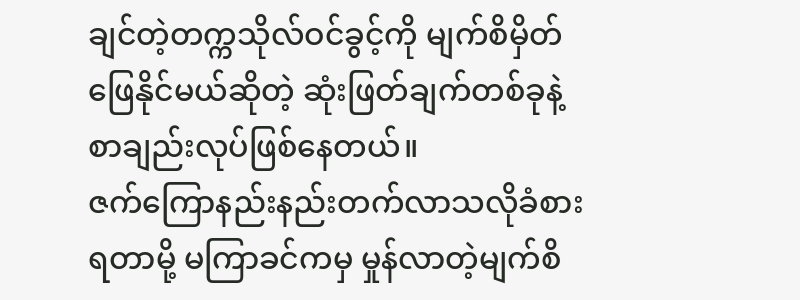ချင်တဲ့တက္ကသိုလ်ဝင်ခွင့်ကို မျက်စိမှိတ်ဖြေနိုင်မယ်ဆိုတဲ့ ဆုံးဖြတ်ချက်တစ်ခုနဲ့ စာချည်းလုပ်ဖြစ်နေတယ်။
ဇက်ကြောနည်းနည်းတက်လာသလိုခံစားရတာမို့ မကြာခင်ကမှ မှုန်လာတဲ့မျက်စိ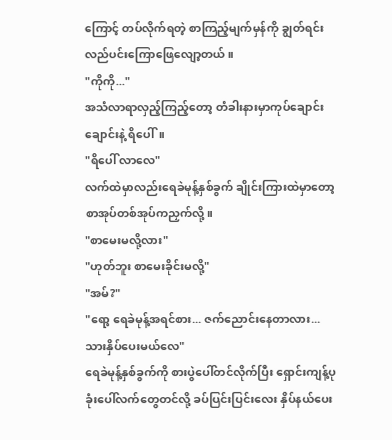ကြောင့် တပ်လိုက်ရတဲ့ စာကြည့်မျက်မှန်ကို ချွတ်ရင်း လည်ပင်းကြောဖြေလျော့တယ်။
"ကိုကို..."
အသံလာရာလှည့်ကြည့်တော့ တံခါးနားမှာကုပ်ချောင်းချောင်းနဲ့ ရိပေါ်။
"ရိပေါ် လာလေ"
လက်ထဲမှာလည်းရေခဲမုန့်နှစ်ခွက် ချိုင်းကြားထဲမှာတော့ စာအုပ်တစ်အုပ်ကညှက်လို့။
"စာမေးမလို့လား"
"ဟုတ်ဘူး စာမေးခိုင်းမလို့"
"အမ်?"
"ရော့ ရေခဲမုန့်အရင်စား... ဇက်ညောင်းနေတာလား... သားနှိပ်ပေးမယ်လေ"
ရေခဲမုန့်နှစ်ခွက်ကို စားပွဲပေါ်တင်လိုက်ပြီး ရှောင်းကျန့်ပုခုံးပေါ်လက်တွေတင်လို့ ခပ်ပြင်းပြင်းလေး နှိပ်နယ်ပေး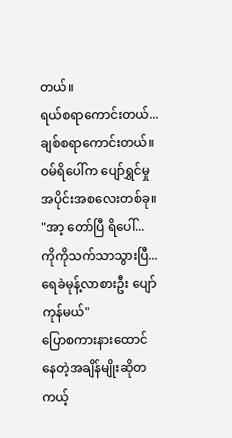တယ်။
ရယ်စရာကောင်းတယ်... ချစ်စရာကောင်းတယ်။ ဝမ်ရိပေါ်က ပျော်ရွှင်မှု အပိုင်းအစလေးတစ်ခု။
"အာ့ တော်ပြီ ရိပေါ်... ကိုကိုသက်သာသွားပြီ... ရေခဲမုန့်လာစားဦး ပျော်ကုန်မယ်"
ပြောစကားနားထောင်နေတဲ့အချိန်မျိုးဆိုတကယ့်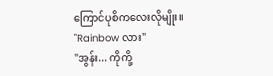ကြောင်ပုစိကလေးလိုမျိုး။
"Rainbow လား"
"အွန်း... ကိုကို့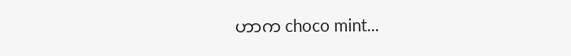ဟာက choco mint...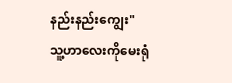နည်းနည်းကျွေး"
သူ့ဟာလေးကိုမေးရုံ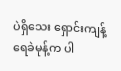ပဲရှိသေး ရှောင်းကျန့်ရေခဲမုန့်က ပါ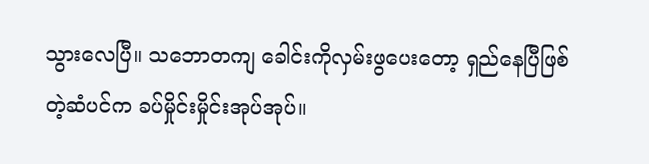သွားလေပြီ။ သဘောတကျ ခေါင်းကိုလှမ်းဖွပေးတော့ ရှည်နေပြီဖြစ်တဲ့ဆံပင်က ခပ်မှိုင်းမှိုင်းအုပ်အုပ်။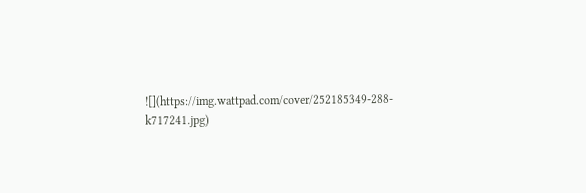![](https://img.wattpad.com/cover/252185349-288-k717241.jpg)